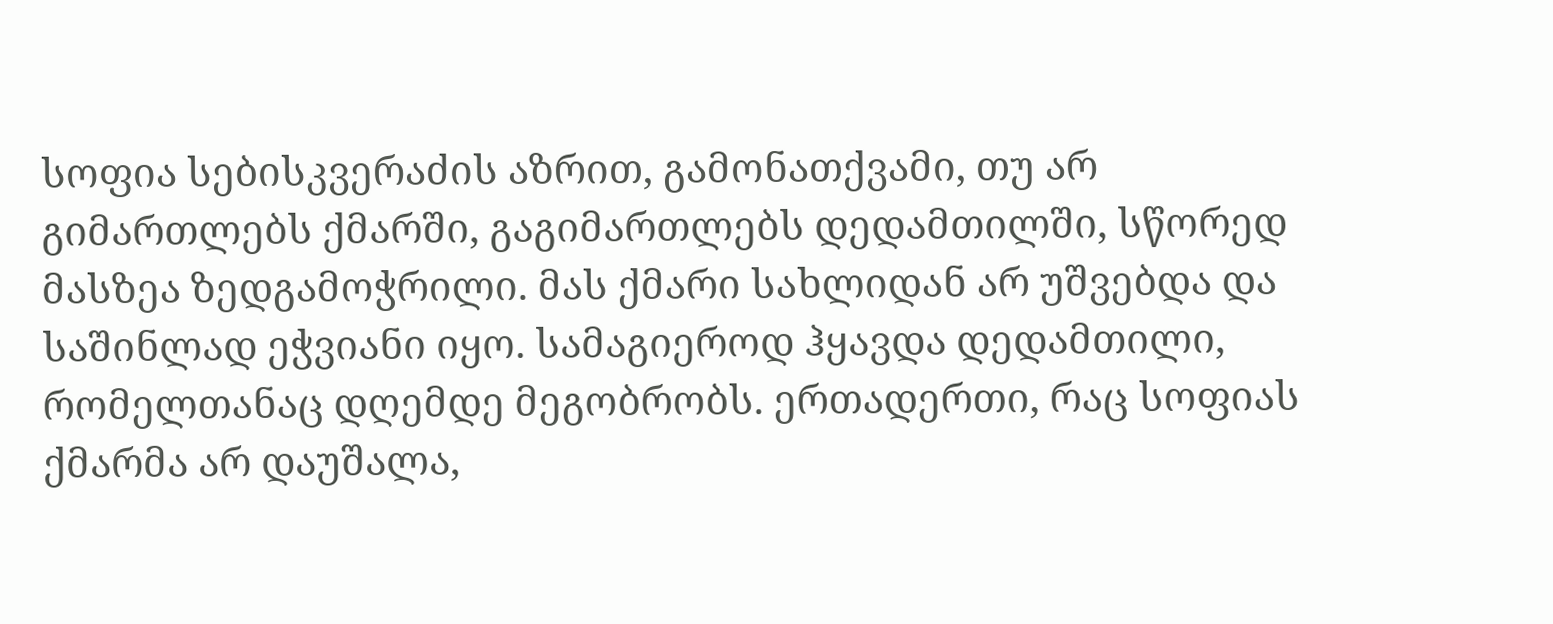სოფია სებისკვერაძის აზრით, გამონათქვამი, თუ არ გიმართლებს ქმარში, გაგიმართლებს დედამთილში, სწორედ მასზეა ზედგამოჭრილი. მას ქმარი სახლიდან არ უშვებდა და საშინლად ეჭვიანი იყო. სამაგიეროდ ჰყავდა დედამთილი, რომელთანაც დღემდე მეგობრობს. ერთადერთი, რაც სოფიას ქმარმა არ დაუშალა,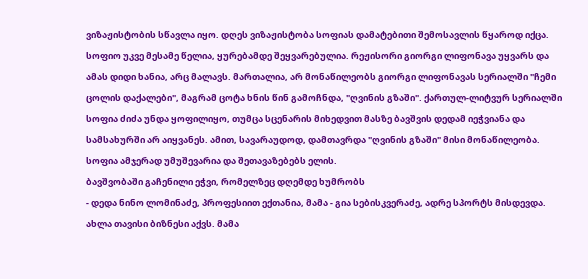ვიზაჟისტობის სწავლა იყო. დღეს ვიზაჟისტობა სოფიას დამატებითი შემოსავლის წყაროდ იქცა. სოფიო უკვე მესამე წელია, ყურებამდე შეყვარებულია. რეჟისორი გიორგი ლიფონავა უყვარს და ამას დიდი ხანია, არც მალავს. მართალია, არ მონაწილეობს გიორგი ლიფონავას სერიალში "ჩემი ცოლის დაქალები", მაგრამ ცოტა ხნის წინ გამოჩნდა, "ღვინის გზაში". ქართულ-ლიტვურ სერიალში სოფია ძიძა უნდა ყოფილიყო, თუმცა სცენარის მიხედვით მასზე ბავშვის დედამ იეჭვიანა და სამსახურში არ აიყვანეს. ამით, სავარაუდოდ, დამთავრდა "ღვინის გზაში" მისი მონაწილეობა. სოფია ამჯერად უმუშევარია და შეთავაზებებს ელის.
ბავშვობაში გაჩენილი ეჭვი, რომელზეც დღემდე ხუმრობს
- დედა ნინო ლომინაძე, პროფესიით ექთანია, მამა - გია სებისკვერაძე, ადრე სპორტს მისდევდა. ახლა თავისი ბიზნესი აქვს. მამა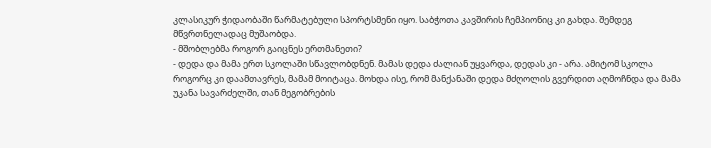კლასიკურ ჭიდაობაში წარმატებული სპორტსმენი იყო. საბჭოთა კავშირის ჩემპიონიც კი გახდა. შემდეგ მწვრთნელადაც მუშაობდა.
- მშობლებმა როგორ გაიცნეს ერთმანეთი?
- დედა და მამა ერთ სკოლაში სწავლობდნენ. მამას დედა ძალიან უყვარდა, დედას კი - არა. ამიტომ სკოლა როგორც კი დაამთავრეს, მამამ მოიტაცა. მოხდა ისე, რომ მანქანაში დედა მძღოლის გვერდით აღმოჩნდა და მამა უკანა სავარძელში, თან მეგობრების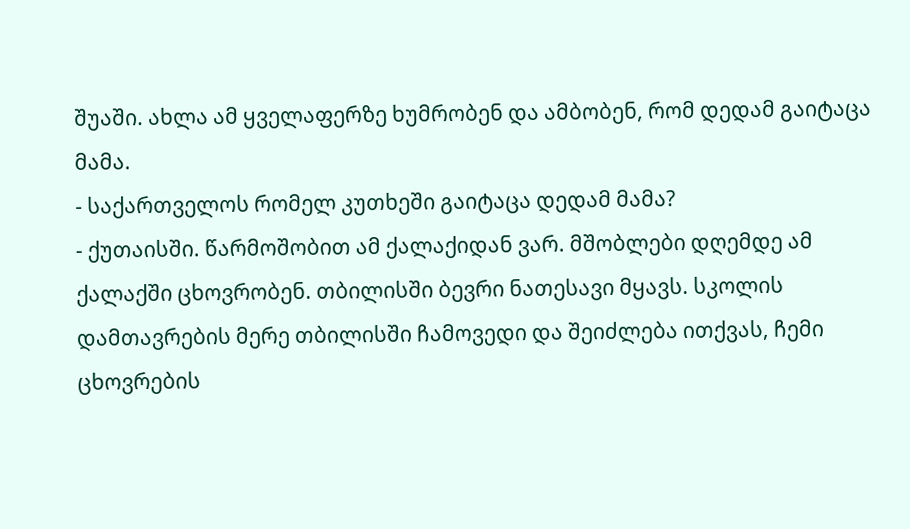შუაში. ახლა ამ ყველაფერზე ხუმრობენ და ამბობენ, რომ დედამ გაიტაცა მამა.
- საქართველოს რომელ კუთხეში გაიტაცა დედამ მამა?
- ქუთაისში. წარმოშობით ამ ქალაქიდან ვარ. მშობლები დღემდე ამ ქალაქში ცხოვრობენ. თბილისში ბევრი ნათესავი მყავს. სკოლის დამთავრების მერე თბილისში ჩამოვედი და შეიძლება ითქვას, ჩემი ცხოვრების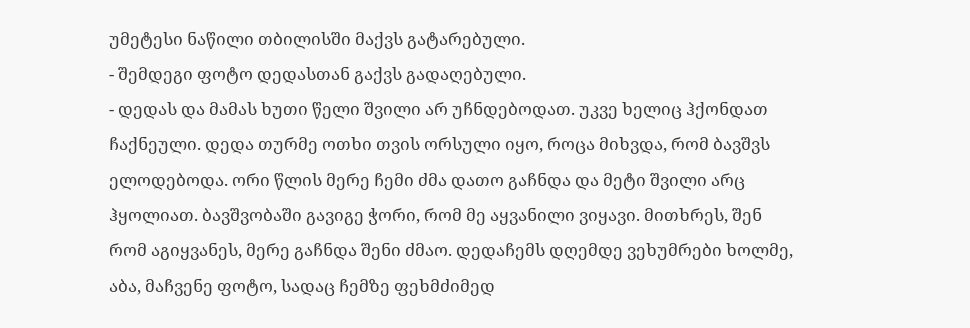უმეტესი ნაწილი თბილისში მაქვს გატარებული.
- შემდეგი ფოტო დედასთან გაქვს გადაღებული.
- დედას და მამას ხუთი წელი შვილი არ უჩნდებოდათ. უკვე ხელიც ჰქონდათ ჩაქნეული. დედა თურმე ოთხი თვის ორსული იყო, როცა მიხვდა, რომ ბავშვს ელოდებოდა. ორი წლის მერე ჩემი ძმა დათო გაჩნდა და მეტი შვილი არც ჰყოლიათ. ბავშვობაში გავიგე ჭორი, რომ მე აყვანილი ვიყავი. მითხრეს, შენ რომ აგიყვანეს, მერე გაჩნდა შენი ძმაო. დედაჩემს დღემდე ვეხუმრები ხოლმე, აბა, მაჩვენე ფოტო, სადაც ჩემზე ფეხმძიმედ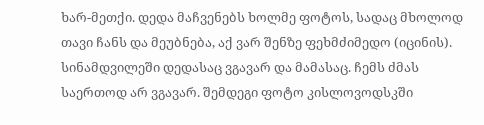ხარ-მეთქი. დედა მაჩვენებს ხოლმე ფოტოს, სადაც მხოლოდ თავი ჩანს და მეუბნება, აქ ვარ შენზე ფეხმძიმედო (იცინის). სინამდვილეში დედასაც ვგავარ და მამასაც. ჩემს ძმას საერთოდ არ ვგავარ. შემდეგი ფოტო კისლოვოდსკში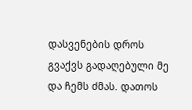დასვენების დროს გვაქვს გადაღებული მე და ჩემს ძმას. დათოს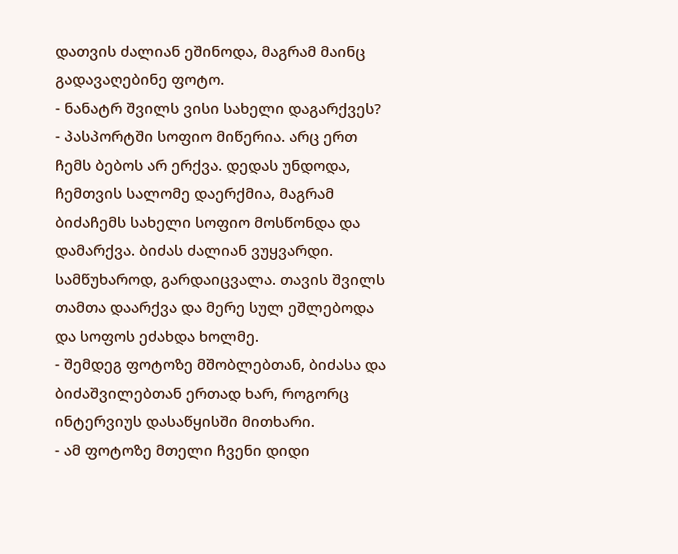დათვის ძალიან ეშინოდა, მაგრამ მაინც გადავაღებინე ფოტო.
- ნანატრ შვილს ვისი სახელი დაგარქვეს?
- პასპორტში სოფიო მიწერია. არც ერთ ჩემს ბებოს არ ერქვა. დედას უნდოდა, ჩემთვის სალომე დაერქმია, მაგრამ ბიძაჩემს სახელი სოფიო მოსწონდა და დამარქვა. ბიძას ძალიან ვუყვარდი. სამწუხაროდ, გარდაიცვალა. თავის შვილს თამთა დაარქვა და მერე სულ ეშლებოდა და სოფოს ეძახდა ხოლმე.
- შემდეგ ფოტოზე მშობლებთან, ბიძასა და ბიძაშვილებთან ერთად ხარ, როგორც ინტერვიუს დასაწყისში მითხარი.
- ამ ფოტოზე მთელი ჩვენი დიდი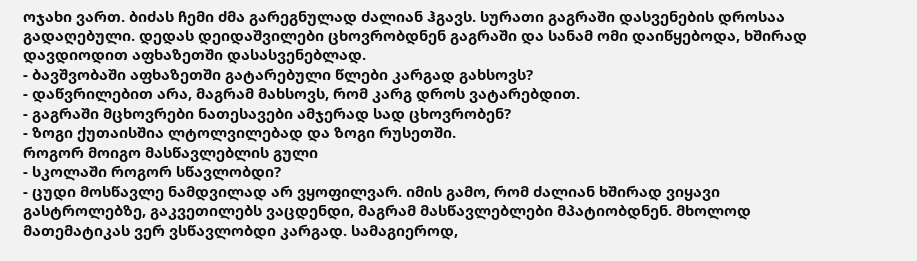ოჯახი ვართ. ბიძას ჩემი ძმა გარეგნულად ძალიან ჰგავს. სურათი გაგრაში დასვენების დროსაა გადაღებული. დედას დეიდაშვილები ცხოვრობდნენ გაგრაში და სანამ ომი დაიწყებოდა, ხშირად დავდიოდით აფხაზეთში დასასვენებლად.
- ბავშვობაში აფხაზეთში გატარებული წლები კარგად გახსოვს?
- დაწვრილებით არა, მაგრამ მახსოვს, რომ კარგ დროს ვატარებდით.
- გაგრაში მცხოვრები ნათესავები ამჯერად სად ცხოვრობენ?
- ზოგი ქუთაისშია ლტოლვილებად და ზოგი რუსეთში.
როგორ მოიგო მასწავლებლის გული
- სკოლაში როგორ სწავლობდი?
- ცუდი მოსწავლე ნამდვილად არ ვყოფილვარ. იმის გამო, რომ ძალიან ხშირად ვიყავი გასტროლებზე, გაკვეთილებს ვაცდენდი, მაგრამ მასწავლებლები მპატიობდნენ. მხოლოდ მათემატიკას ვერ ვსწავლობდი კარგად. სამაგიეროდ,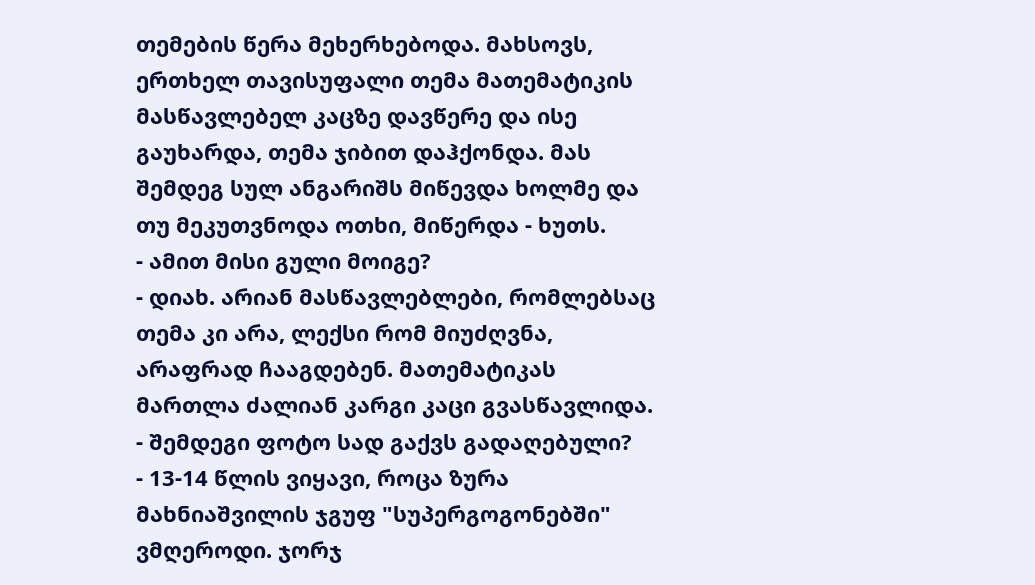თემების წერა მეხერხებოდა. მახსოვს, ერთხელ თავისუფალი თემა მათემატიკის მასწავლებელ კაცზე დავწერე და ისე გაუხარდა, თემა ჯიბით დაჰქონდა. მას შემდეგ სულ ანგარიშს მიწევდა ხოლმე და თუ მეკუთვნოდა ოთხი, მიწერდა - ხუთს.
- ამით მისი გული მოიგე?
- დიახ. არიან მასწავლებლები, რომლებსაც თემა კი არა, ლექსი რომ მიუძღვნა, არაფრად ჩააგდებენ. მათემატიკას მართლა ძალიან კარგი კაცი გვასწავლიდა.
- შემდეგი ფოტო სად გაქვს გადაღებული?
- 13-14 წლის ვიყავი, როცა ზურა მახნიაშვილის ჯგუფ "სუპერგოგონებში" ვმღეროდი. ჯორჯ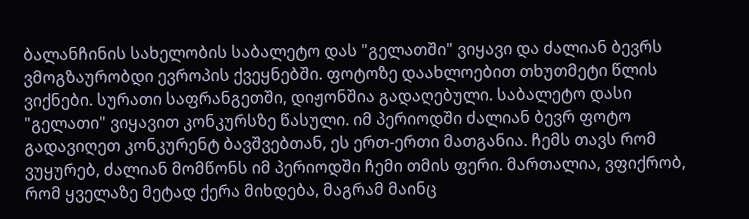ბალანჩინის სახელობის საბალეტო დას "გელათში" ვიყავი და ძალიან ბევრს ვმოგზაურობდი ევროპის ქვეყნებში. ფოტოზე დაახლოებით თხუთმეტი წლის ვიქნები. სურათი საფრანგეთში, დიჟონშია გადაღებული. საბალეტო დასი "გელათი" ვიყავით კონკურსზე წასული. იმ პერიოდში ძალიან ბევრ ფოტო გადავიღეთ კონკურენტ ბავშვებთან, ეს ერთ-ერთი მათგანია. ჩემს თავს რომ ვუყურებ, ძალიან მომწონს იმ პერიოდში ჩემი თმის ფერი. მართალია, ვფიქრობ, რომ ყველაზე მეტად ქერა მიხდება, მაგრამ მაინც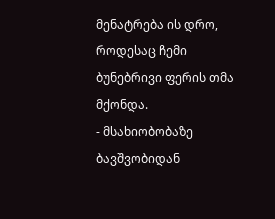მენატრება ის დრო, როდესაც ჩემი ბუნებრივი ფერის თმა მქონდა.
- მსახიობობაზე ბავშვობიდან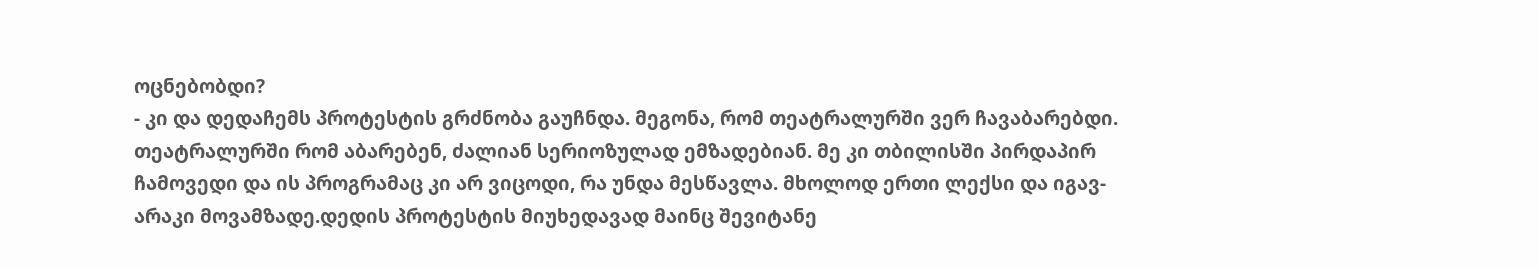ოცნებობდი?
- კი და დედაჩემს პროტესტის გრძნობა გაუჩნდა. მეგონა, რომ თეატრალურში ვერ ჩავაბარებდი. თეატრალურში რომ აბარებენ, ძალიან სერიოზულად ემზადებიან. მე კი თბილისში პირდაპირ ჩამოვედი და ის პროგრამაც კი არ ვიცოდი, რა უნდა მესწავლა. მხოლოდ ერთი ლექსი და იგავ-არაკი მოვამზადე.დედის პროტესტის მიუხედავად მაინც შევიტანე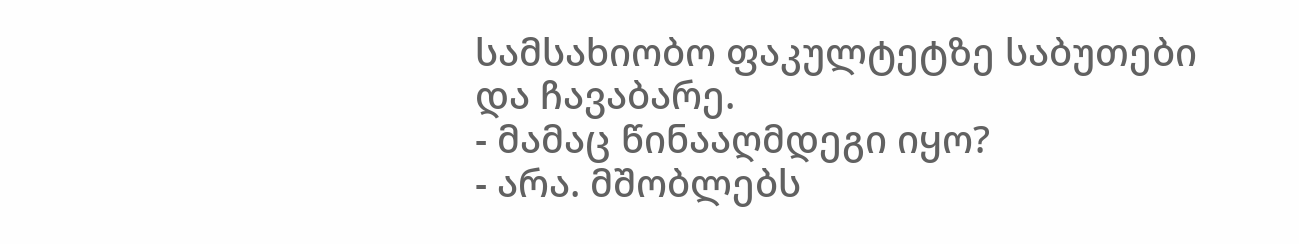სამსახიობო ფაკულტეტზე საბუთები და ჩავაბარე.
- მამაც წინააღმდეგი იყო?
- არა. მშობლებს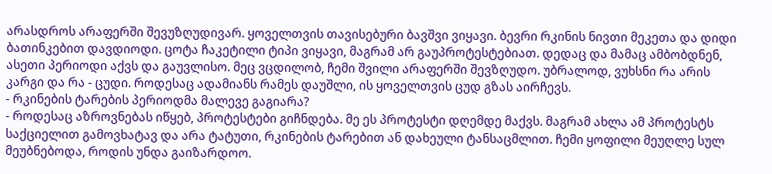არასდროს არაფერში შევუზღუდივარ. ყოველთვის თავისებური ბავშვი ვიყავი. ბევრი რკინის ნივთი მეკეთა და დიდი ბათინკებით დავდიოდი. ცოტა ჩაკეტილი ტიპი ვიყავი, მაგრამ არ გაუპროტესტებიათ. დედაც და მამაც ამბობდნენ, ასეთი პერიოდი აქვს და გაუვლისო. მეც ვცდილობ, ჩემი შვილი არაფერში შევზღუდო. უბრალოდ, ვუხსნი რა არის კარგი და რა - ცუდი. როდესაც ადამიანს რამეს დაუშლი, ის ყოველთვის ცუდ გზას აირჩევს.
- რკინების ტარების პერიოდმა მალევე გაგიარა?
- როდესაც აზროვნებას იწყებ, პროტესტები გიჩნდება. მე ეს პროტესტი დღემდე მაქვს. მაგრამ ახლა ამ პროტესტს საქციელით გამოვხატავ და არა ტატუთი, რკინების ტარებით ან დახეული ტანსაცმლით. ჩემი ყოფილი მეუღლე სულ მეუბნებოდა, როდის უნდა გაიზარდოო.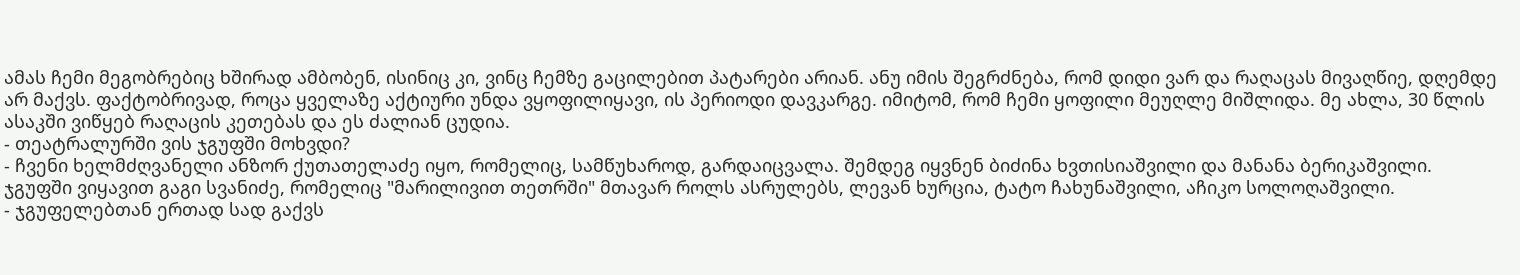ამას ჩემი მეგობრებიც ხშირად ამბობენ, ისინიც კი, ვინც ჩემზე გაცილებით პატარები არიან. ანუ იმის შეგრძნება, რომ დიდი ვარ და რაღაცას მივაღწიე, დღემდე არ მაქვს. ფაქტობრივად, როცა ყველაზე აქტიური უნდა ვყოფილიყავი, ის პერიოდი დავკარგე. იმიტომ, რომ ჩემი ყოფილი მეუღლე მიშლიდა. მე ახლა, 30 წლის ასაკში ვიწყებ რაღაცის კეთებას და ეს ძალიან ცუდია.
- თეატრალურში ვის ჯგუფში მოხვდი?
- ჩვენი ხელმძღვანელი ანზორ ქუთათელაძე იყო, რომელიც, სამწუხაროდ, გარდაიცვალა. შემდეგ იყვნენ ბიძინა ხვთისიაშვილი და მანანა ბერიკაშვილი. ჯგუფში ვიყავით გაგი სვანიძე, რომელიც "მარილივით თეთრში" მთავარ როლს ასრულებს, ლევან ხურცია, ტატო ჩახუნაშვილი, აჩიკო სოლოღაშვილი.
- ჯგუფელებთან ერთად სად გაქვს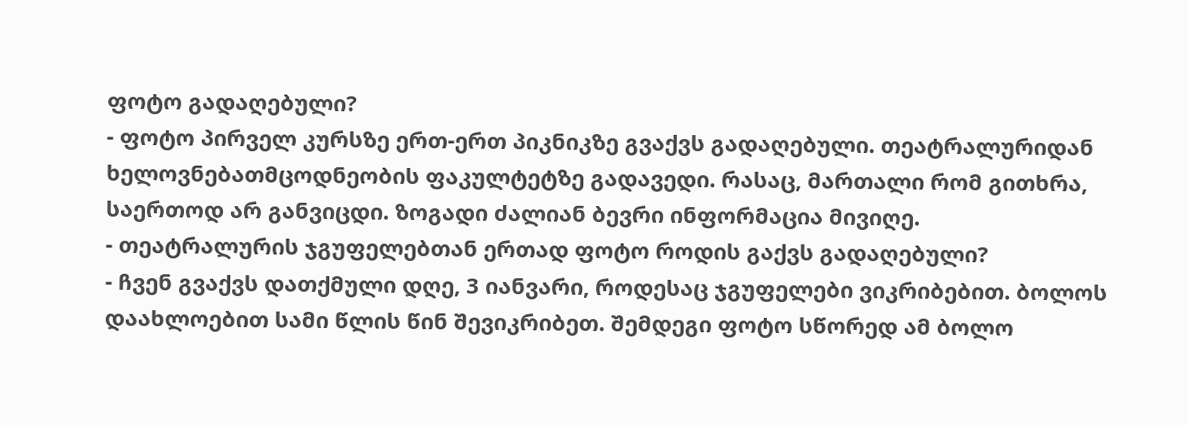ფოტო გადაღებული?
- ფოტო პირველ კურსზე ერთ-ერთ პიკნიკზე გვაქვს გადაღებული. თეატრალურიდან ხელოვნებათმცოდნეობის ფაკულტეტზე გადავედი. რასაც, მართალი რომ გითხრა, საერთოდ არ განვიცდი. ზოგადი ძალიან ბევრი ინფორმაცია მივიღე.
- თეატრალურის ჯგუფელებთან ერთად ფოტო როდის გაქვს გადაღებული?
- ჩვენ გვაქვს დათქმული დღე, 3 იანვარი, როდესაც ჯგუფელები ვიკრიბებით. ბოლოს დაახლოებით სამი წლის წინ შევიკრიბეთ. შემდეგი ფოტო სწორედ ამ ბოლო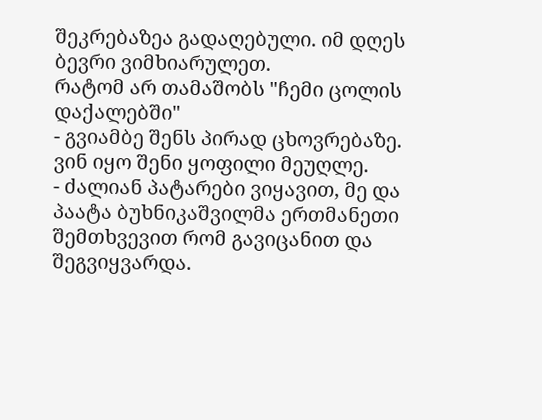შეკრებაზეა გადაღებული. იმ დღეს ბევრი ვიმხიარულეთ.
რატომ არ თამაშობს "ჩემი ცოლის დაქალებში"
- გვიამბე შენს პირად ცხოვრებაზე. ვინ იყო შენი ყოფილი მეუღლე.
- ძალიან პატარები ვიყავით, მე და პაატა ბუხნიკაშვილმა ერთმანეთი შემთხვევით რომ გავიცანით და შეგვიყვარდა.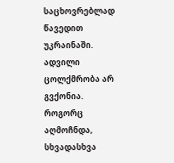საცხოვრებლად წავედით უკრაინაში. ადვილი ცოლქმრობა არ გვქონია. როგორც აღმოჩნდა, სხვადასხვა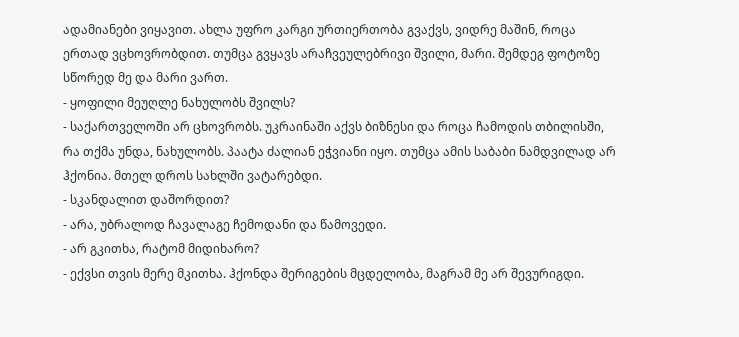ადამიანები ვიყავით. ახლა უფრო კარგი ურთიერთობა გვაქვს, ვიდრე მაშინ, როცა ერთად ვცხოვრობდით. თუმცა გვყავს არაჩვეულებრივი შვილი, მარი. შემდეგ ფოტოზე სწორედ მე და მარი ვართ.
- ყოფილი მეუღლე ნახულობს შვილს?
- საქართველოში არ ცხოვრობს. უკრაინაში აქვს ბიზნესი და როცა ჩამოდის თბილისში, რა თქმა უნდა, ნახულობს. პაატა ძალიან ეჭვიანი იყო. თუმცა ამის საბაბი ნამდვილად არ ჰქონია. მთელ დროს სახლში ვატარებდი.
- სკანდალით დაშორდით?
- არა, უბრალოდ ჩავალაგე ჩემოდანი და წამოვედი.
- არ გკითხა, რატომ მიდიხარო?
- ექვსი თვის მერე მკითხა. ჰქონდა შერიგების მცდელობა, მაგრამ მე არ შევურიგდი.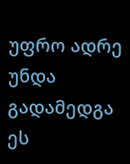უფრო ადრე უნდა გადამედგა ეს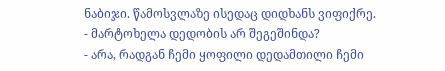ნაბიჯი. წამოსვლაზე ისედაც დიდხანს ვიფიქრე.
- მარტოხელა დედობის არ შეგეშინდა?
- არა, რადგან ჩემი ყოფილი დედამთილი ჩემი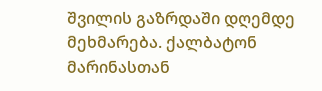შვილის გაზრდაში დღემდე მეხმარება. ქალბატონ მარინასთან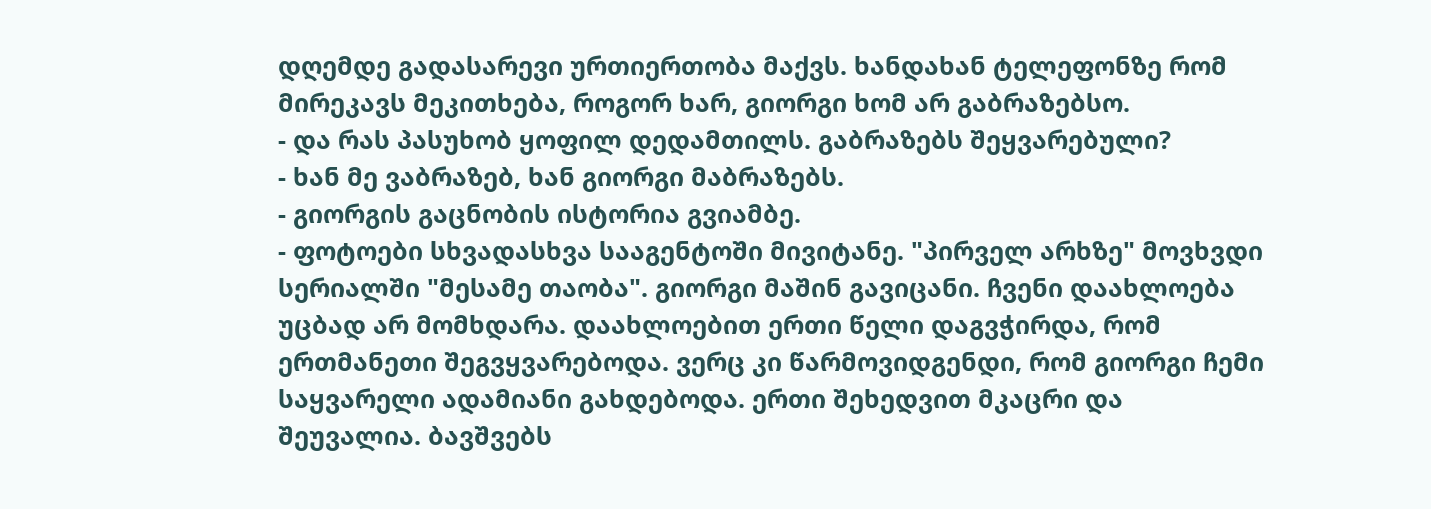დღემდე გადასარევი ურთიერთობა მაქვს. ხანდახან ტელეფონზე რომ მირეკავს მეკითხება, როგორ ხარ, გიორგი ხომ არ გაბრაზებსო.
- და რას პასუხობ ყოფილ დედამთილს. გაბრაზებს შეყვარებული?
- ხან მე ვაბრაზებ, ხან გიორგი მაბრაზებს.
- გიორგის გაცნობის ისტორია გვიამბე.
- ფოტოები სხვადასხვა სააგენტოში მივიტანე. "პირველ არხზე" მოვხვდი სერიალში "მესამე თაობა". გიორგი მაშინ გავიცანი. ჩვენი დაახლოება უცბად არ მომხდარა. დაახლოებით ერთი წელი დაგვჭირდა, რომ ერთმანეთი შეგვყვარებოდა. ვერც კი წარმოვიდგენდი, რომ გიორგი ჩემი საყვარელი ადამიანი გახდებოდა. ერთი შეხედვით მკაცრი და შეუვალია. ბავშვებს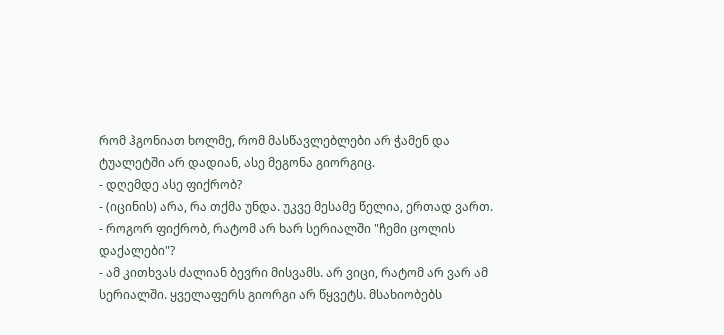რომ ჰგონიათ ხოლმე, რომ მასწავლებლები არ ჭამენ და ტუალეტში არ დადიან, ასე მეგონა გიორგიც.
- დღემდე ასე ფიქრობ?
- (იცინის) არა, რა თქმა უნდა. უკვე მესამე წელია, ერთად ვართ.
- როგორ ფიქრობ, რატომ არ ხარ სერიალში "ჩემი ცოლის დაქალები"?
- ამ კითხვას ძალიან ბევრი მისვამს. არ ვიცი, რატომ არ ვარ ამ სერიალში. ყველაფერს გიორგი არ წყვეტს. მსახიობებს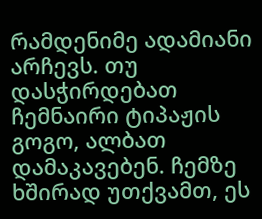რამდენიმე ადამიანი არჩევს. თუ დასჭირდებათ ჩემნაირი ტიპაჟის გოგო, ალბათ დამაკავებენ. ჩემზე ხშირად უთქვამთ, ეს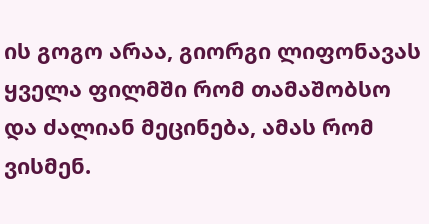ის გოგო არაა, გიორგი ლიფონავას ყველა ფილმში რომ თამაშობსო და ძალიან მეცინება, ამას რომ ვისმენ.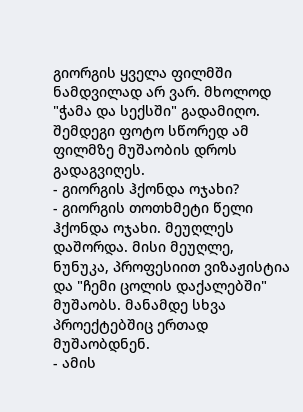გიორგის ყველა ფილმში ნამდვილად არ ვარ. მხოლოდ "ჭამა და სექსში" გადამიღო. შემდეგი ფოტო სწორედ ამ ფილმზე მუშაობის დროს გადაგვიღეს.
- გიორგის ჰქონდა ოჯახი?
- გიორგის თოთხმეტი წელი ჰქონდა ოჯახი. მეუღლეს დაშორდა. მისი მეუღლე, ნუნუკა, პროფესიით ვიზაჟისტია და "ჩემი ცოლის დაქალებში" მუშაობს. მანამდე სხვა პროექტებშიც ერთად მუშაობდნენ.
- ამის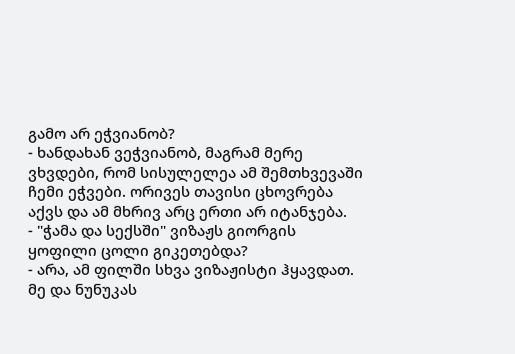გამო არ ეჭვიანობ?
- ხანდახან ვეჭვიანობ, მაგრამ მერე ვხვდები, რომ სისულელეა ამ შემთხვევაში ჩემი ეჭვები. ორივეს თავისი ცხოვრება აქვს და ამ მხრივ არც ერთი არ იტანჯება.
- "ჭამა და სექსში" ვიზაჟს გიორგის ყოფილი ცოლი გიკეთებდა?
- არა, ამ ფილში სხვა ვიზაჟისტი ჰყავდათ. მე და ნუნუკას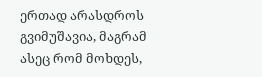ერთად არასდროს გვიმუშავია, მაგრამ ასეც რომ მოხდეს,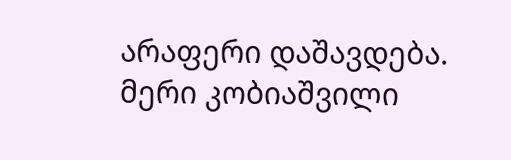არაფერი დაშავდება.
მერი კობიაშვილი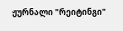ჟურნალი "რეიტინგი"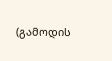(გამოდის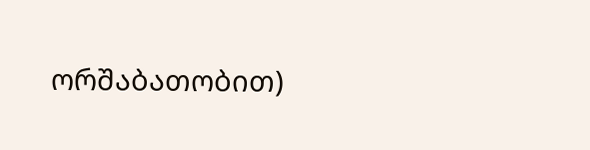ორშაბათობით)